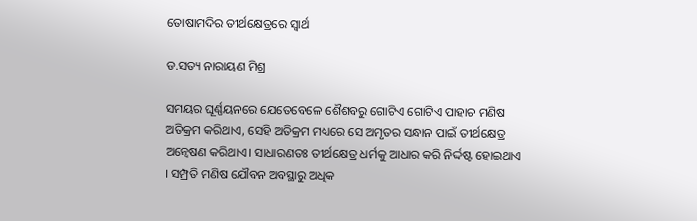ତୋଷାମଦିର ତୀର୍ଥକ୍ଷେତ୍ରରେ ସ୍ବାର୍ଥ

ଡ.ସତ୍ୟ ନାରାୟଣ ମିଶ୍ର

ସମୟର ଘୂର୍ଣ୍ଣୟନରେ ଯେତେବେଳେ ଶୈଶବରୁ ଗୋଟିଏ ଗୋଟିଏ ପାହାଚ ମଣିଷ ଅତିକ୍ରମ କରିଥାଏ, ସେହି ଅତିକ୍ରମ ମଧ୍ୟରେ ସେ ଅମୃତର ସନ୍ଧାନ ପାଇଁ ତୀର୍ଥକ୍ଷେତ୍ର ଅନ୍ବେଷଣ କରିଥାଏ। ସାଧାରଣତଃ ତୀର୍ଥକ୍ଷେତ୍ର ଧର୍ମକୁ ଆଧାର କରି ନିର୍ଦ୍ଦଷ୍ଟ ହୋଇଥାଏ । ସମ୍ପ୍ରତି ମଣିଷ ଯୌବନ ଅବସ୍ଥାରୁ ଅଧିକ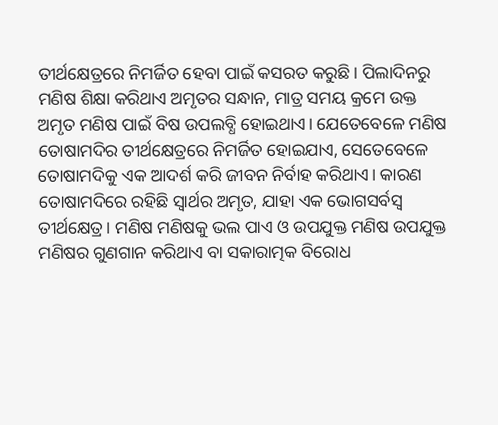ତୀର୍ଥକ୍ଷେତ୍ରରେ ନିମର୍ଜିତ ହେବା ପାଇଁ କସରତ କରୁଛି। ପିଲାଦିନରୁ ମଣିଷ ଶିକ୍ଷା କରିଥାଏ ଅମୃତର ସନ୍ଧାନ, ମାତ୍ର ସମୟ କ୍ରମେ ଉକ୍ତ ଅମୃତ ମଣିଷ ପାଇଁ ବିଷ ଉପଲବ୍ଧି ହୋଇଥାଏ। ଯେତେବେଳେ ମଣିଷ ତୋଷାମଦିର ତୀର୍ଥକ୍ଷେତ୍ରରେ ନିମର୍ଜିତ ହୋଇଯାଏ, ସେତେବେଳେ ତୋଷାମଦିକୁ ଏକ ଆଦର୍ଶ କରି ଜୀବନ ନିର୍ବାହ କରିଥାଏ। କାରଣ ତୋଷାମଦିରେ ରହିଛି ସ୍ବାର୍ଥର ଅମୃତ, ଯାହା ଏକ ଭୋଗସର୍ବସ୍ବ ତୀର୍ଥକ୍ଷେତ୍ର। ମଣିଷ ମଣିଷକୁ ଭଲ ପାଏ ଓ ଉପଯୁକ୍ତ ମଣିଷ ଉପଯୁକ୍ତ ମଣିଷର ଗୁଣଗାନ କରିଥାଏ ବା ସକାରାତ୍ମକ ବିରୋଧ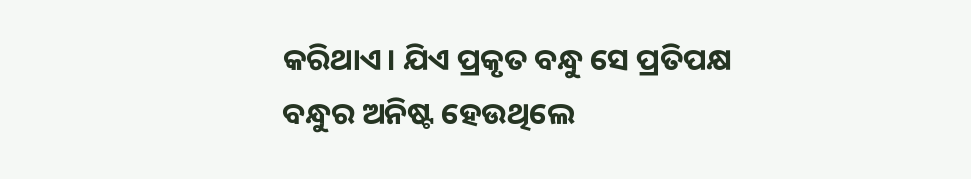କରିଥାଏ। ଯିଏ ପ୍ରକୃତ ବନ୍ଧୁ ସେ ପ୍ରତିପକ୍ଷ ବନ୍ଧୁର ଅନିଷ୍ଟ ହେଉଥିଲେ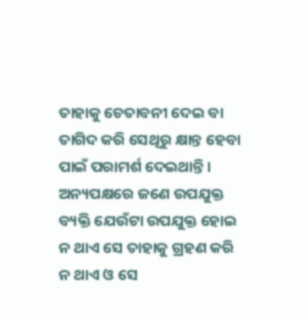ତାହାକୁ ଚେତାବନୀ ଦେଇ ବା ତାଗିଦ କରି ସେଥିରୁ କ୍ଷାନ୍ତ ହେବା ପାଇଁ ପରାମର୍ଶ ଦେଇଥାନ୍ତି। ଅନ୍ୟପକ୍ଷରେ ଜଣେ ଉପଯୁକ୍ତ ବ୍ୟକ୍ତି ଯେଉଁଟା ଉପଯୁକ୍ତ ହୋଇ ନ ଥାଏ ସେ ତାହାକୁ ଗ୍ରହଣ କରି ନ ଥାଏ ଓ ସେ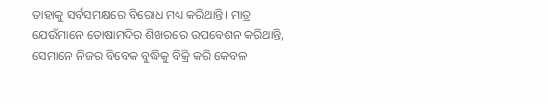ତାହାକୁ ସର୍ବସମକ୍ଷରେ ବିରୋଧ ମଧ୍ୟ କରିଥାନ୍ତି। ମାତ୍ର ଯେଉଁମାନେ ତୋଷାମଦିର ଶିଖରରେ ଉପବେଶନ କରିଥାନ୍ତି, ସେମାନେ ନିଜର ବିବେକ ବୁଦ୍ଧିକୁ ବିକ୍ରି କରି କେବଳ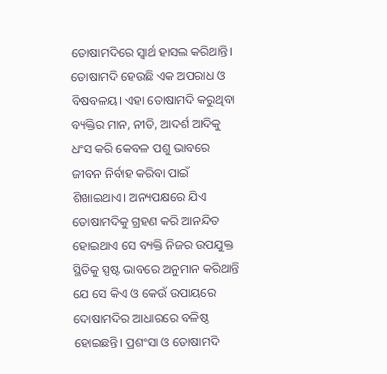ତୋଷାମଦିରେ ସ୍ବାର୍ଥ ହାସଲ କରିଥାନ୍ତି।
ତୋଷାମଦି ହେଉଛି ଏକ ଅପରାଧ ଓ ବିଷବଳୟ। ଏହା ତୋଷାମଦି କରୁଥିବା ବ୍ୟକ୍ତିର ମାନ, ନୀତି, ଆଦର୍ଶ ଆଦିକୁ ଧଂସ କରି କେବଳ ପଶୁ ଭାବରେ ଜୀବନ ନିର୍ବାହ କରିବା ପାଇଁ ଶିଖାଇଥାଏ। ଅନ୍ୟପକ୍ଷରେ ଯିଏ ତୋଷାମଦିକୁ ଗ୍ରହଣ କରି ଆନନ୍ଦିତ ହୋଇଥାଏ ସେ ବ୍ୟକ୍ତି ନିଜର ଉପଯୁକ୍ତ ସ୍ଥିତିକୁ ସ୍ପଷ୍ଟ ଭାବରେ ଅନୁମାନ କରିଥାନ୍ତି ଯେ ସେ କିଏ ଓ କେଉଁ ଉପାୟରେ ଦୋଷାମଦିର ଆଧାରରେ ବଳିଷ୍ଠ ହୋଇଛନ୍ତି। ପ୍ରଶଂସା ଓ ତୋଷାମଦି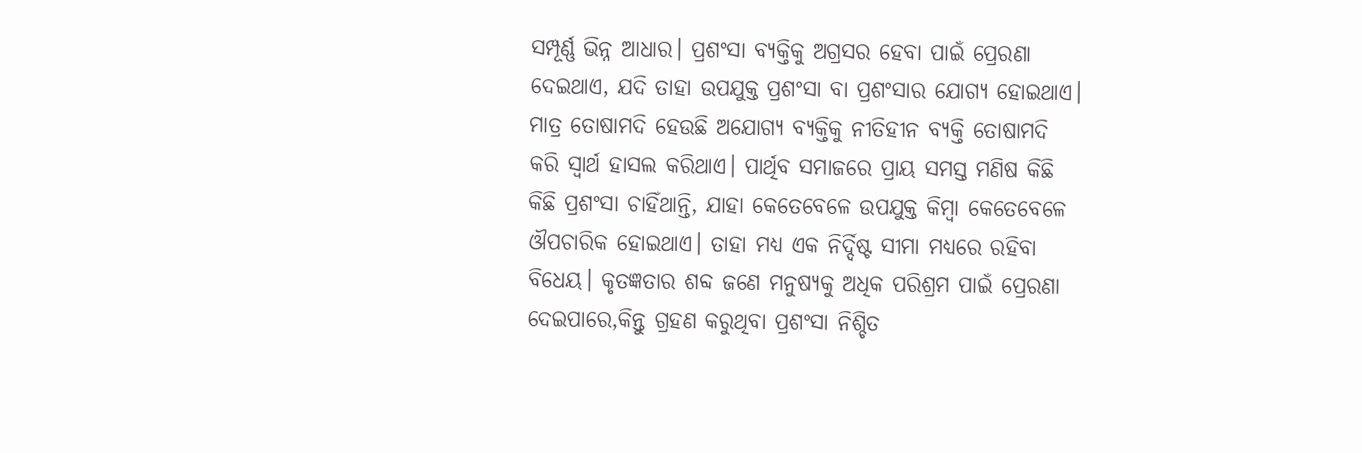ସମ୍ପୂର୍ଣ୍ଣ ଭିନ୍ନ ଆଧାର। ପ୍ରଶଂସା ବ୍ୟକ୍ତିକୁ ଅଗ୍ରସର ହେବା ପାଇଁ ପ୍ରେରଣା ଦେଇଥାଏ, ଯଦି ତାହା ଉପଯୁକ୍ତ ପ୍ରଶଂସା ବା ପ୍ରଶଂସାର ଯୋଗ୍ୟ ହୋଇଥାଏ। ମାତ୍ର ତୋଷାମଦି ହେଉଛି ଅଯୋଗ୍ୟ ବ୍ୟକ୍ତିକୁ ନୀତିହୀନ ବ୍ୟକ୍ତି ତୋଷାମଦି କରି ସ୍ବାର୍ଥ ହାସଲ କରିଥାଏ। ପାର୍ଥିବ ସମାଜରେ ପ୍ରାୟ ସମସ୍ତ ମଣିଷ କିଛି କିଛି ପ୍ରଶଂସା ଚାହିଁଥାନ୍ତି, ଯାହା କେତେବେଳେ ଉପଯୁକ୍ତ କିମ୍ବା କେତେବେଳେ ଔପଚାରିକ ହୋଇଥାଏ। ତାହା ମଧ୍ୟ ଏକ ନିର୍ଦ୍ଦିଷ୍ଟ ସୀମା ମଧ୍ୟରେ ରହିବା ବିଧେୟ। କୃତଜ୍ଞତାର ଶବ୍ଦ ଜଣେ ମନୁଷ୍ୟକୁ ଅଧିକ ପରିଶ୍ରମ ପାଇଁ ପ୍ରେରଣା ଦେଇପାରେ,କିନ୍ତୁ ଗ୍ରହଣ କରୁଥିବା ପ୍ରଶଂସା ନିଶ୍ଚିତ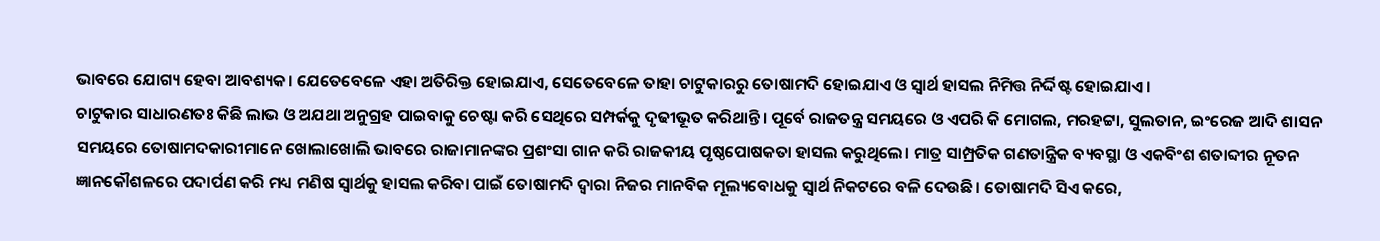ଭାବରେ ଯୋଗ୍ୟ ହେବା ଆବଶ୍ୟକ। ଯେତେବେଳେ ଏହା ଅତିରିକ୍ତ ହୋଇଯାଏ, ସେତେବେଳେ ତାହା ଚାଟୁକାରରୁ ତୋଷାମଦି ହୋଇଯାଏ ଓ ସ୍ବାର୍ଥ ହାସଲ ନିମିତ୍ତ ନିର୍ଦ୍ଦିଷ୍ଟ ହୋଇଯାଏ।
ଚାଟୁକାର ସାଧାରଣତଃ କିଛି ଲାଭ ଓ ଅଯଥା ଅନୁଗ୍ରହ ପାଇବାକୁ ଚେଷ୍ଟା କରି ସେଥିରେ ସମ୍ପର୍କକୁ ଦୃଢୀଭୂତ କରିଥାନ୍ତି। ପୂର୍ବେ ରାଜତନ୍ତ୍ର ସମୟରେ ଓ ଏପରି କି ମୋଗଲ, ମରହଟ୍ଟା, ସୁଲତାନ, ଇଂରେଜ ଆଦି ଶାସନ ସମୟରେ ତୋଷାମଦକାରୀମାନେ ଖୋଲାଖୋଲି ଭାବରେ ରାଜାମାନଙ୍କର ପ୍ରଶଂସା ଗାନ କରି ରାଜକୀୟ ପୃଷ୍ଠପୋଷକତା ହାସଲ କରୁଥିଲେ। ମାତ୍ର ସାମ୍ପ୍ରତିକ ଗଣତାନ୍ତ୍ରିକ ବ୍ୟବସ୍ଥା ଓ ଏକବିଂଶ ଶତାବ୍ଦୀର ନୂତନ ଜ୍ଞାନକୌଶଳରେ ପଦାର୍ପଣ କରି ମଧ୍ୟ ମଣିଷ ସ୍ବାର୍ଥକୁ ହାସଲ କରିବା ପାଇଁ ତୋଷାମଦି ଦ୍ୱାରା ନିଜର ମାନବିକ ମୂଲ୍ୟବୋଧକୁ ସ୍ବାର୍ଥ ନିକଟରେ ବଳି ଦେଉଛି। ତୋଷାମଦି ସିଏ କରେ,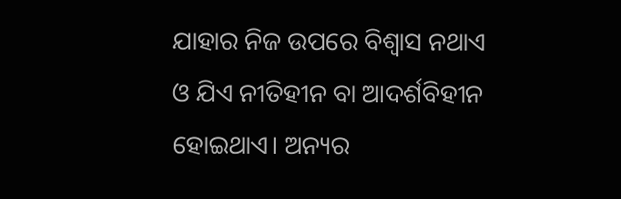ଯାହାର ନିଜ ଉପରେ ବିଶ୍ୱାସ ନଥାଏ ଓ ଯିଏ ନୀତିହୀନ ବା ଆଦର୍ଶବିହୀନ ହୋଇଥାଏ। ଅନ୍ୟର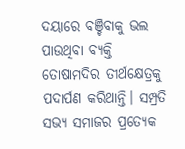ଦୟାରେ ବଞ୍ଚିବାକୁ ଭଲ ପାଉଥିବା ବ୍ୟକ୍ତି ତୋଷାମଦିର ତୀର୍ଥକ୍ଷେତ୍ରକୁ ପଦାର୍ପଣ କରିଥାନ୍ତି। ସମ୍ପ୍ରତି ସଭ୍ୟ ସମାଜର ପ୍ରତ୍ୟେକ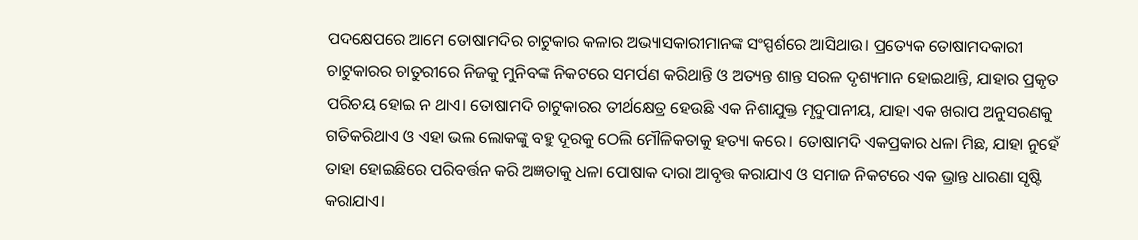ପଦକ୍ଷେପରେ ଆମେ ତୋଷାମଦିର ଚାଟୁକାର କଳାର ଅଭ୍ୟାସକାରୀମାନଙ୍କ ସଂସ୍ପର୍ଶରେ ଆସିଥାଉ। ପ୍ରତ୍ୟେକ ତୋଷାମଦକାରୀ ଚାଟୁକାରର ଚାତୁରୀରେ ନିଜକୁ ମୁନିବଙ୍କ ନିକଟରେ ସମର୍ପଣ କରିଥାନ୍ତି ଓ ଅତ୍ୟନ୍ତ ଶାନ୍ତ ସରଳ ଦୃଶ୍ୟମାନ ହୋଇଥାନ୍ତି, ଯାହାର ପ୍ରକୃତ ପରିଚୟ ହୋଇ ନ ଥାଏ। ତୋଷାମଦି ଚାଟୁକାରର ତୀର୍ଥକ୍ଷେତ୍ର ହେଉଛି ଏକ ନିଶାଯୁକ୍ତ ମୃଦୁପାନୀୟ, ଯାହା ଏକ ଖରାପ ଅନୁସରଣକୁ ଗତିକରିଥାଏ ଓ ଏହା ଭଲ ଲୋକଙ୍କୁ ବହୁ ଦୂରକୁ ଠେଲି ମୌଳିକତାକୁ ହତ୍ୟା କରେ। ତୋଷାମଦି ଏକପ୍ରକାର ଧଳା ମିଛ, ଯାହା ନୁହେଁ ତାହା ହୋଇଛିରେ ପରିବର୍ତ୍ତନ କରି ଅଜ୍ଞତାକୁ ଧଳା ପୋଷାକ ଦାରା ଆବୃତ୍ତ କରାଯାଏ ଓ ସମାଜ ନିକଟରେ ଏକ ଭ୍ରାନ୍ତ ଧାରଣା ସୃଷ୍ଟି କରାଯାଏ।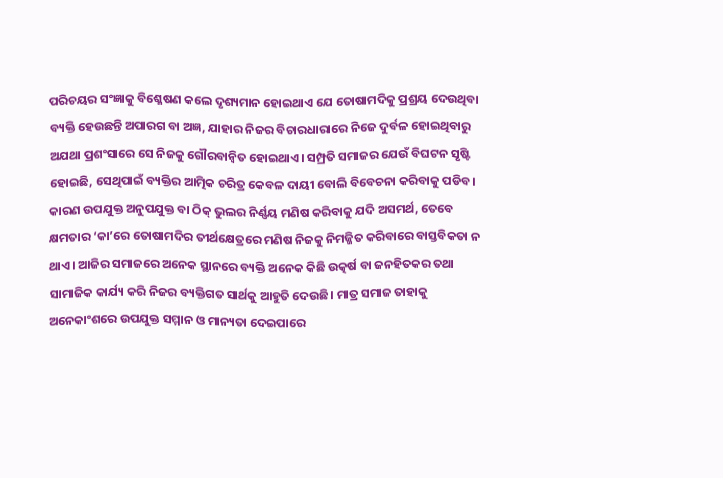ପରିଚୟର ସଂଜ୍ଞାକୁ ବିଶ୍ଳେଷଣ କଲେ ଦୃଶ୍ୟମାନ ହୋଇଥାଏ ଯେ ତୋଷାମଦିକୁ ପ୍ରଶ୍ରୟ ଦେଉଥିବା ବ୍ୟକ୍ତି ହେଉଛନ୍ତି ଅପାରଗ ବା ଅଜ୍ଞ, ଯାହାର ନିଜର ବିଚାରଧାରାରେ ନିଜେ ଦୁର୍ବଳ ହୋଇଥିବାରୁ ଅଯଥା ପ୍ରଶଂସାରେ ସେ ନିଜକୁ ଗୌରବାନ୍ବିତ ହୋଇଥାଏ। ସମ୍ପ୍ରତି ସମାଜର ଯେଉଁ ବିଘଟନ ସୃଷ୍ଟି ହୋଇଛି, ସେଥିପାଇଁ ବ୍ୟକ୍ତିର ଆତ୍ମିକ ଚରିତ୍ର କେବଳ ଦାୟୀ ବୋଲି ବିବେଚନା କରିବାକୁ ପଡିବ। କାରଣ ଉପଯୁକ୍ତ ଅନୁପଯୁକ୍ତ ବା ଠିକ୍‌ ଭୁଲର ନିର୍ଣ୍ଣୟ ମଣିଷ କରିବାକୁ ଯଦି ଅସମର୍ଥ, ତେବେ କ୍ଷମତାର ‘କା’ରେ ତୋଷାମଦିର ତୀର୍ଥକ୍ଷେତ୍ରରେ ମଣିଷ ନିଜକୁ ନିମଜ୍ଜିତ କରିବାରେ ବାସ୍ତବିକତା ନ ଥାଏ। ଆଜିର ସମାଜରେ ଅନେକ ସ୍ଥାନରେ ବ୍ୟକ୍ତି ଅନେକ କିଛି ଉତ୍କର୍ଷ ବା ଜନହିତକର ତଥା ସାମାଜିକ କାର୍ଯ୍ୟ କରି ନିଜର ବ୍ୟକ୍ତିଗତ ସାର୍ଥକୁ ଆହୁତି ଦେଉଛି। ମାତ୍ର ସମାଜ ତାହାକୁ ଅନେକାଂଶରେ ଉପଯୁକ୍ତ ସମ୍ମାନ ଓ ମାନ୍ୟତା ଦେଇପାରେ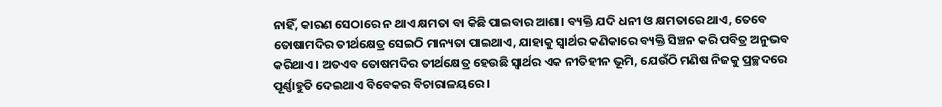ନାହିଁ, କାରଣ ସେଠାରେ ନ ଥାଏ କ୍ଷମତା ବା କିଛି ପାଇବାର ଆଶା। ବ୍ୟକ୍ତି ଯଦି ଧନୀ ଓ କ୍ଷମତାରେ ଥାଏ, ତେବେ ତୋଷାମଦିର ତୀର୍ଥକ୍ଷେତ୍ର ସେଇଠି ମାନ୍ୟତା ପାଇଥାଏ, ଯାହାକୁ ସ୍ବାର୍ଥର କଣିକାରେ ବ୍ୟକ୍ତି ସିଞ୍ଚନ କରି ପବିତ୍ର ଅନୁଭବ କରିଥାଏ। ଅତଏବ ତୋଷମଦିର ତୀର୍ଥକ୍ଷେତ୍ର ହେଉଛି ସ୍ବାର୍ଥର ଏକ ନୀତିହୀନ ଭୂମି, ଯେଉଁଠି ମଣିଷ ନିଜକୁ ପ୍ରଚ୍ଛଦରେ ପୂର୍ଣ୍ଣାହୁତି ଦେଇଥାଏ ବିବେକର ବିଚାରାଳୟରେ।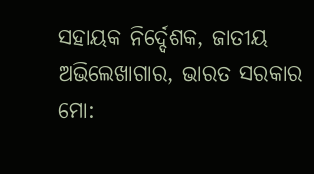ସହାୟକ ନିର୍ଦ୍ଦେଶକ, ଜାତୀୟ ଅଭିଲେଖାଗାର, ଭାରତ ସରକାର
ମୋ: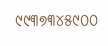୯୯୩୭୩୪୫୯୦୦